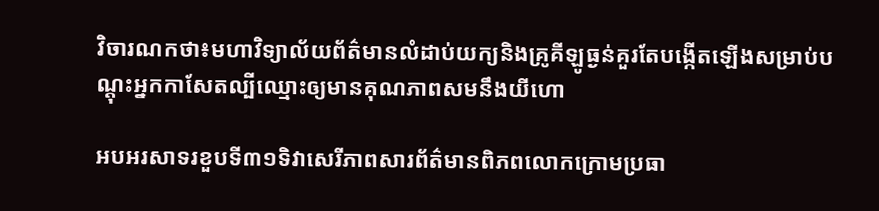វិចារណកថា៖មហាវិទ្យាល័យព័ត៌មានលំដាប់យក្យនិងគ្រូគីឡូធ្ងន់គួរតែបង្កើតឡើងសម្រាប់បណ្តុះអ្នកកាសែតល្បីឈ្មោះឲ្យមានគុណភាពសមនឹងយីហោ

អបអរសាទរខួបទី៣១ទិវាសេរីភាពសារព័ត៌មានពិភពលោកក្រោមប្រធា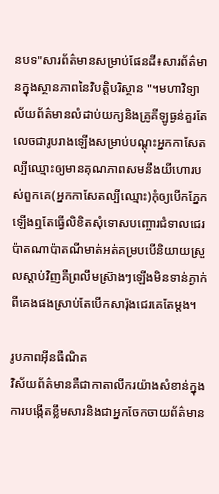នបទ"សារព័ត៌មានសម្រាប់ផែនដី៖សារព័ត៌មានក្នុងស្ថានភាពនៃវិបត្តិបរិស្ថាន "។មហាវិទ្យាល័យព័ត៌មានលំដាប់យក្យនិងគ្រូគីឡូធ្ងន់គួរតែលេចជារូបរាងឡើងសម្រាប់បណ្តុះអ្នកកាសែតល្បីឈ្មោះឲ្យមានគុណភាពសមនឹងយីហោរបស់ពួកគេ(អ្នកកាសែតល្បីឈ្មោះ)កុំឲ្យបើកភ្នែកឡើងឮតែធ្វើលិខិតសុំទោសបញ្ចោរជំទាលជេរប៉ាតណាប៉ាតណីមាត់អត់គម្របបើនិយាយស្រួលស្តាប់វិញគឺព្រលឹមស្រ៊ាងៗឡើងមិនទាន់ភ្ងាក់ពីគេងផងស្រាប់តែបើកសារ៉ុងជេរគេតែម្តង។

រូបភាពអ៊ីនធឺណិត
វិស័យព័ត៌មានគឺជាកាតាលីករយ៉ាងសំខាន់ក្នុងការបង្កើតខ្លឹមសារនិងជាអ្នកចែកចាយព័ត៌មាន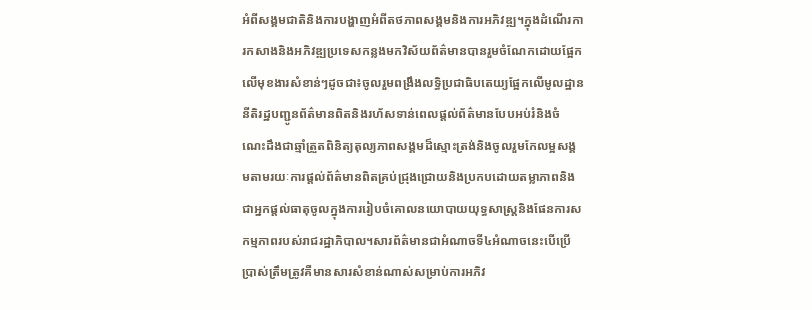អំពីសង្គមជាតិនិងការបង្ហាញអំពីតថភាពសង្គមនិងការអភិវឌ្ឍ។ក្នុងដំណើរការកសាងនិងអភិវឌ្ឍប្រទេសកន្លងមកវិស័យព័ត៌មានបានរួមចំណែកដោយផ្អែកលើមុខងារសំខាន់ៗដូចជា៖ចូលរួមពង្រឹងលទ្ធិប្រជាធិបតេយ្យផ្អែកលើមូលដ្ឋាននីតិរដ្ឋបញ្ជូនព័ត៌មានពិតនិងរហ័សទាន់ពេលផ្តល់ព័ត៌មានបែបអប់រំនិងចំណេះដឹងជាឆ្មាំត្រួតពិនិត្យតុល្យភាពសង្គមដ៏ស្មោះត្រង់និងចូលរួមកែលម្អសង្គមតាមរយៈការផ្តល់ព័ត៌មានពិតគ្រប់ជ្រុងជ្រោយនិងប្រកបដោយតម្លាភាពនិងជាអ្នកផ្ដល់ធាតុចូលក្នុងការរៀបចំគោលនយោបាយយុទ្ធសាស្ត្រនិងផែនការសកម្មភាពរបស់រាជរដ្ឋាភិបាល។សារព័ត៌មានជាអំណាចទី៤អំណាចនេះបើប្រើប្រាស់ត្រឹមត្រូវគឺមានសារសំខាន់ណាស់សម្រាប់ការអភិវ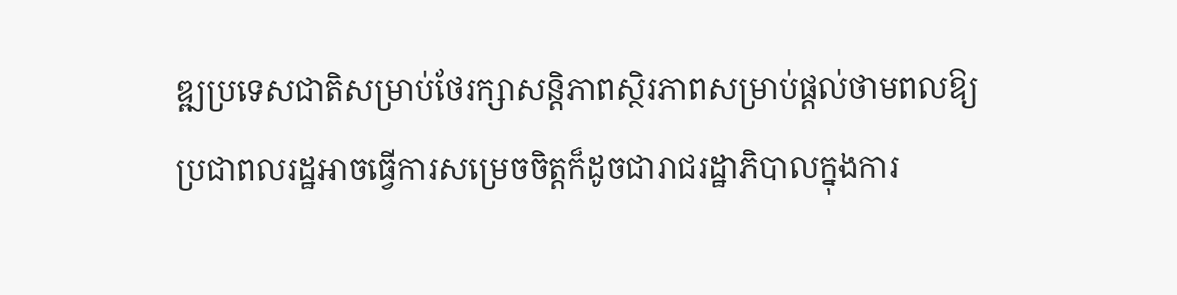ឌ្ឍប្រទេសជាតិសម្រាប់ថែរក្សាសន្ដិភាពស្ថិរភាពសម្រាប់ផ្ដល់ថាមពលឱ្យប្រជាពលរដ្ឋអាចធ្វើការសម្រេចចិត្តក៏ដូចជារាជរដ្ឋាភិបាលក្នុងការ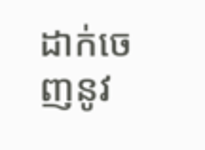ដាក់ចេញនូវ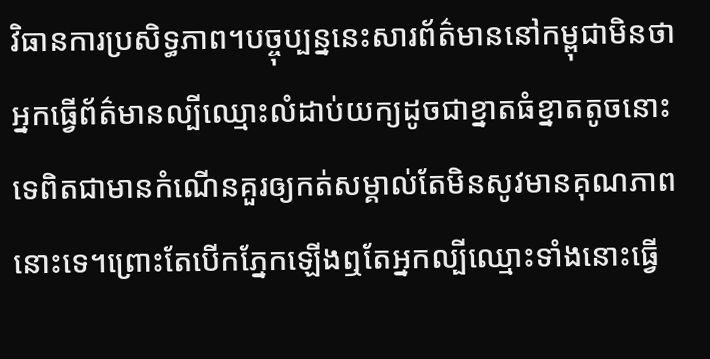វិធានការប្រសិទ្ធភាព។បច្ចុប្បន្ននេះសារព័ត៌មាននៅកម្ពុជាមិនថាអ្នកធើ្វព័ត៌មានល្បីឈ្មោះលំដាប់យក្យដូចជាខ្នាតធំខ្នាតតូចនោះទេពិតជាមានកំណើនគួរឲ្យកត់សម្គាល់តែមិនសូវមានគុណភាពនោះទេ។ព្រោះតែបើកភ្នែកឡើងឮតែអ្នកល្បីឈ្មោះទាំងនោះធ្វើ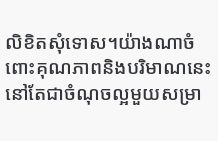លិខិតសុំទោស។យ៉ាងណាចំពោះគុណភាពនិងបរិមាណនេះនៅតែជាចំណុចល្អមួយសម្រា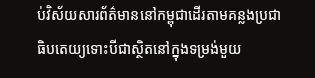ប់វិស័យសារព័ត៌មាននៅកម្ពុជាដើរតាមគន្លងប្រជាធិបតេយ្យទោះបីជាស្ថិតនៅក្នុងទម្រង់មួយ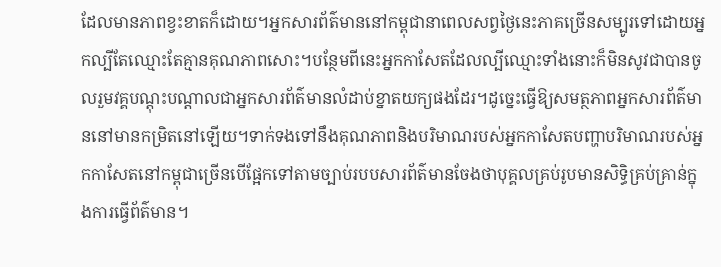ដែលមានភាពខ្វះខាតក៏ដោយ។អ្នកសារព័ត៌មាននៅកម្ពុជានាពេលសព្វថ្ងៃនេះភាគច្រើនសម្បូរទៅដោយអ្នកល្បីតែឈ្មោះតែគ្មានគុណភាពសោះ។បន្ថែមពីនេះអ្នកកាសែតដែលល្បីឈ្មោះទាំងនោះក៏មិនសូវជាបានចូលរួមវគ្គបណ្តុះបណ្តាលជាអ្នកសារព័ត៌មានលំដាប់ខ្នាតយក្យផងដែរ។ដូច្នេះធ្វើឱ្យសមត្ថភាពអ្នកសារព័ត៌មាននៅមានកម្រិតនៅឡើយ។ទាក់ទងទៅនឹងគុណភាពនិងបរិមាណរបស់អ្នកកាសែតបញ្ហាបរិមាណរបស់អ្នកកាសែតនៅកម្ពុជាច្រើនបើផ្អែកទៅតាមច្បាប់របបសារព័ត៌មានចែងថាបុគ្គលគ្រប់រូបមានសិទ្ធិគ្រប់គ្រាន់ក្នុងការធ្វើព័ត៌មាន។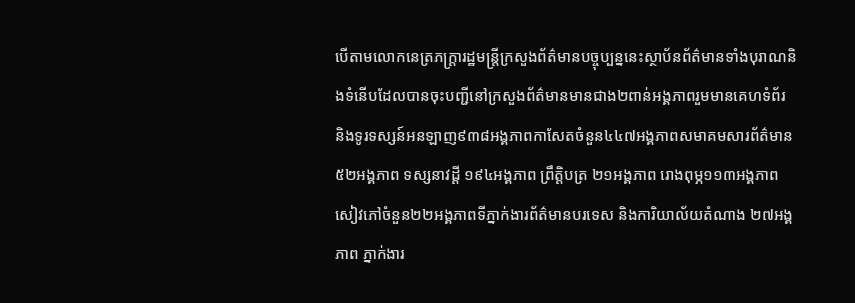បើតាមលោកនេត្រភក្ត្រារដ្ឋមន្រ្តីក្រសួងព័ត៌មានបច្ចុប្បន្ននេះស្ថាប័នព័ត៌មានទាំងបុរាណនិងទំនើបដែលបានចុះបញ្ជីនៅក្រសួងព័ត៌មានមានជាង២ពាន់អង្គភាពរួមមានគេហទំព័រ និងទូរទស្សន៍អនឡាញ៩៣៨អង្គភាពកាសែតចំនួន៤៤៧អង្គភាពសមាគមសារព័ត៌មាន ៥២អង្គភាព ទស្សនាវដ្តី ១៩៤អង្គភាព ព្រឹត្តិបត្រ ២១អង្គភាព រោងពុម្ភ១១៣អង្គភាពសៀវភៅចំនួន២២អង្គភាពទីភ្នាក់ងារព័ត៌មានបរទេស និងការិយាល័យតំណាង ២៧អង្គភាព ភ្នាក់ងារ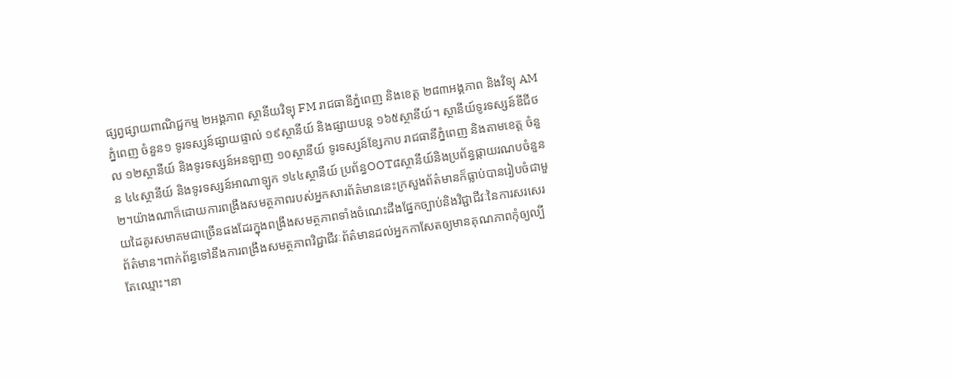ផ្សព្វផ្សាយពាណិជ្ជកម្ម ២អង្គភាព ស្ថានីយវិទ្យុ FM រាជធានីភ្នំពេញ និងខេត្ត ២៨៣អង្គភាព និងវិទ្យុ AM ភ្នំពេញ ចំនួន១ ទូរទស្សន៍ផ្សាយផ្ទាល់ ១៩ស្ថានីយ៍ និងផ្សាយបន្ត ១៦៥ស្ថានីយ៍។ ស្ថានីយ៍ទូរទស្សន៍ឌីជីថល ១២ស្ថានីយ៍ និងទូរទស្សន៍អនឡាញ ១០ស្ថានីយ៍ ទូរទស្សន៍ខ្សែកាប រាជធានីភ្នំពេញ និងតាមខេត្ត ចំនួន ៤៤ស្ថានីយ៍ និងទូរទស្សន៍អាណាឡូក ១៤៤ស្ថានីយ៍ ប្រព័ន្ធOOT៨ស្ថានីយ៍និងប្រព័ន្ធផ្កាយរណបចំនួន២។យ៉ាងណាក៏ដោយការពង្រឹងសមត្ថភាពរបស់អ្នកសារព័ត៌មាននេះក្រសួងព័ត៌មានក៏ធ្លាប់បានរៀបចំជាមួយដៃគូរសមាគមជាច្រើនផងដែរក្នុងពង្រឹងសមត្ថភាពទាំងចំណេះដឹងផ្នែកច្បាប់និងវិជ្ជាជីវៈនៃការសរសេរព័ត៌មាន។ពាក់ព័ន្ធទៅនឹងការពង្រឹងសមត្ថភាពវិជ្ជាជីវៈព័ត៌មានដល់អ្នកកាសែតឲ្យមានគុណភាពកុំឲ្យល្បីតែឈ្មោះ។នា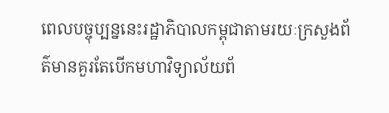ពេលបច្ចុប្បន្ននេះរដ្ឋាភិបាលកម្ពុជាតាមរយៈក្រសួងព័ត៌មានគួរតែបើកមហាវិទ្យាល័យព័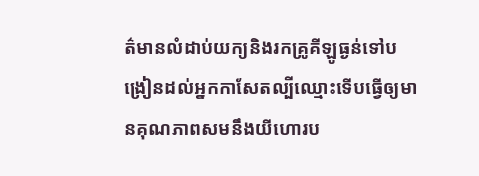ត៌មានលំដាប់យក្យនិងរកគ្រូគីឡូធ្ងន់ទៅបង្រៀនដល់អ្នកកាសែតល្បីឈ្មោះទើបធើ្វឲ្យមានគុណភាពសមនឹងយីហោរប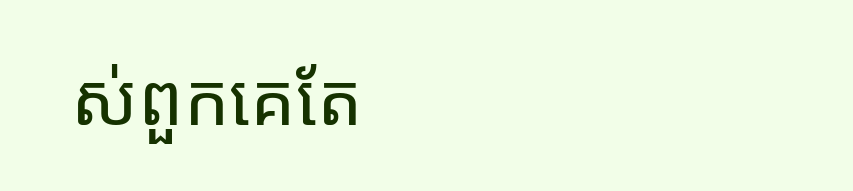ស់ពួកគេតែ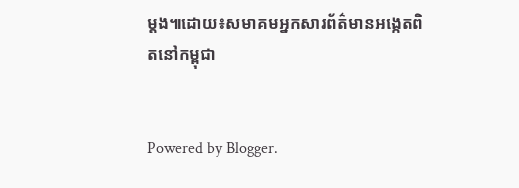ម្តង៕ដោយ៖សមាគមអ្នកសារព័ត៌មានអង្កេតពិតនៅកម្ពុជា


Powered by Blogger.